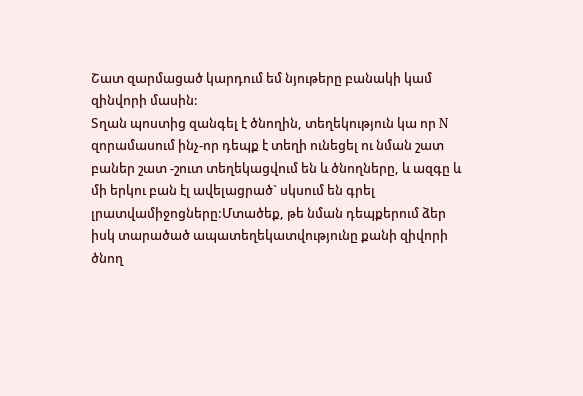Շատ զարմացած կարդում եմ նյութերը բանակի կամ զինվորի մասին:
Տղան պոստից զանգել է ծնողին, տեղեկություն կա որ N զորամասում ինչ-որ դեպք է տեղի ունեցել ու նման շատ բաներ շատ -շուտ տեղեկացվում են և ծնողները, և ազգը և մի երկու բան էլ ավելացրած` սկսում են գրել լրատվամիջոցները:Մտածեք, թե նման դեպքերում ձեր իսկ տարածած ապատեղեկատվությունը քանի զիվորի ծնող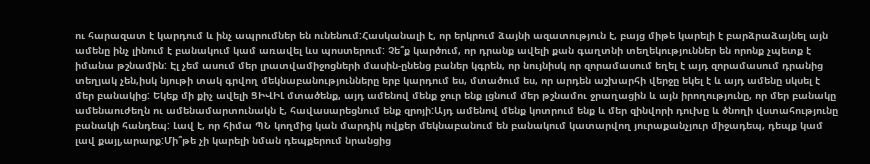ու հարազատ է կարդում և ինչ ապրումներ են ունենում:Հասկանալի է, որ երկրում ձայնի ազատություն է, բայց միթե կարելի է բարձրաձայնել այն ամենը ինչ լինում է բանակում կամ առավել ևս պոստերում: Չե՞ք կարծում, որ դրանք ավելի քան գաղտնի տեղեկություններ են որոնք չպետք է իմանա թշնամին: Էլ չեմ ասում մեր լրատվամիջոցների մասին-ընենց բաներ կգրեն, որ նույնիսկ որ զորամասում եղել է այդ զորամասում դրանից տեղյակ չեն,իսկ նյութի տակ գրվող մեկնաբանությունները երբ կարդում ես, մտածում ես, որ արդեն աշխարհի վերջը եկել է և այդ ամենը սկսել է մեր բանակից: Եկեք մի քիչ ավելի ՑԻՎԻԼ մտածենք, այդ ամենով մենք ջուր ենք լցնում մեր թշնամու ջրաղացին և այն իրողությունը, որ մեր բանակը ամենաուժեղն ու ամենամարտունակն է, հավասարեցնում ենք զրոյի:Այդ ամենով մենք կոտրում ենք և մեր զինվորի դուխը և ծնողի վստահությունը բանակի հանդեպ: Լավ է, որ հիմա ՊՆ կողմից կան մարդիկ ովքեր մեկնաբանում են բանակում կատարվող յուրաքանչյուր միջադեպ, դեպք կամ լավ քայլ,արարք:Մի՞թե չի կարելի նման դեպքերում նրանցից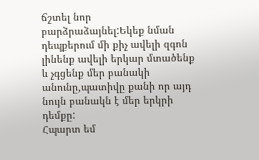ճշտել նոր բարձրաձայնել:Եկեք նման դեպքերում մի քիչ ավելի զգոն լինենք ավելի երկար մտածենք և չգցենք մեր բանակի անունը,պատիվը քանի որ այդ նույն բանակն է մեր երկրի դեմքը:
Հպարտ եմ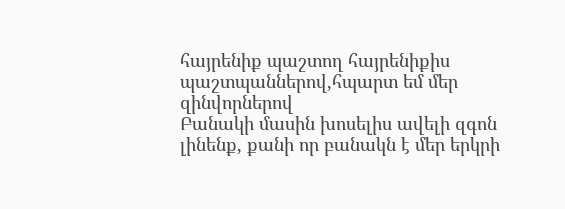հայրենիք պաշտող հայրենիքիս պաշտպաններով,հպարտ եմ մեր զինվորներով
Բանակի մասին խոսելիս ավելի զգոն լինենք, քանի որ բանակն է մեր երկրի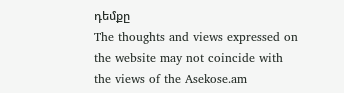դեմքը
The thoughts and views expressed on the website may not coincide with the views of the Asekose.am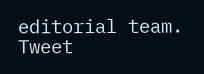editorial team.
Tweet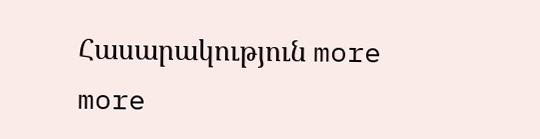Հասարակություն more
more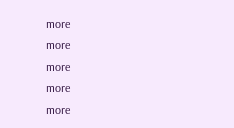more
more
more
more
more